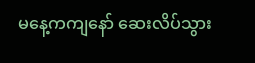မနေ့ကကျနော် ဆေးလိပ်သွား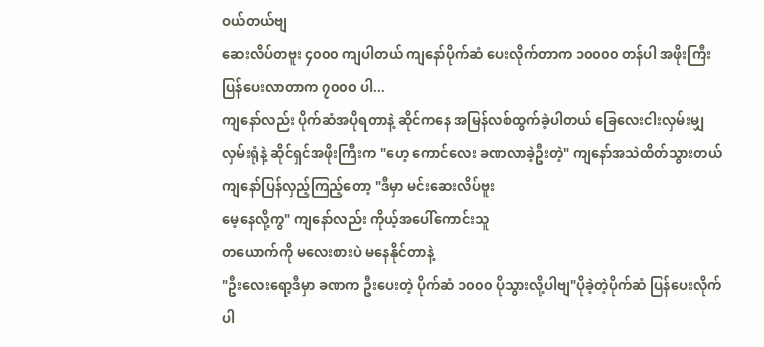ဝယ်တယ်ဗျ
ဆေးလိပ်တဗူး ၄၀၀၀ ကျပါတယ် ကျနော်ပိုက်ဆံ ပေးလိုက်တာက ၁၀၀၀၀ တန်ပါ အဖိုးကြီး
ပြန်ပေးလာတာက ၇၀၀၀ ပါ...
ကျနော်လည်း ပိုက်ဆံအပိုရတာနဲ့ ဆိုင်ကနေ အမြန်လစ်ထွက်ခဲ့ပါတယ် ခြေလေးငါးလှမ်းမျှ
လှမ်းရုံနဲ့ ဆိုင်ရှင်အဖိုးကြီးက "ဟေ့ ကောင်လေး ခဏလာခဲ့ဦးတဲ့" ကျနော်အသဲထိတ်သွားတယ်
ကျနော်ပြန်လှည့်ကြည့်တော့ "ဒီမှာ မင်းဆေးလိပ်ဗူး
မေ့နေလို့ကွ" ကျနော်လည်း ကိုယ့်အပေါ်ကောင်းသူ
တယောက်ကို မလေးစားပဲ မနေနိုင်တာနဲ့
"ဦးလေးရော့ဒီမှာ ခဏက ဦးပေးတဲ့ ပိုက်ဆံ ၁၀၀၀ ပိုသွားလို့ပါဗျ"ပိုခဲ့တဲ့ပိုက်ဆံ ပြန်ပေးလိုက်ပါ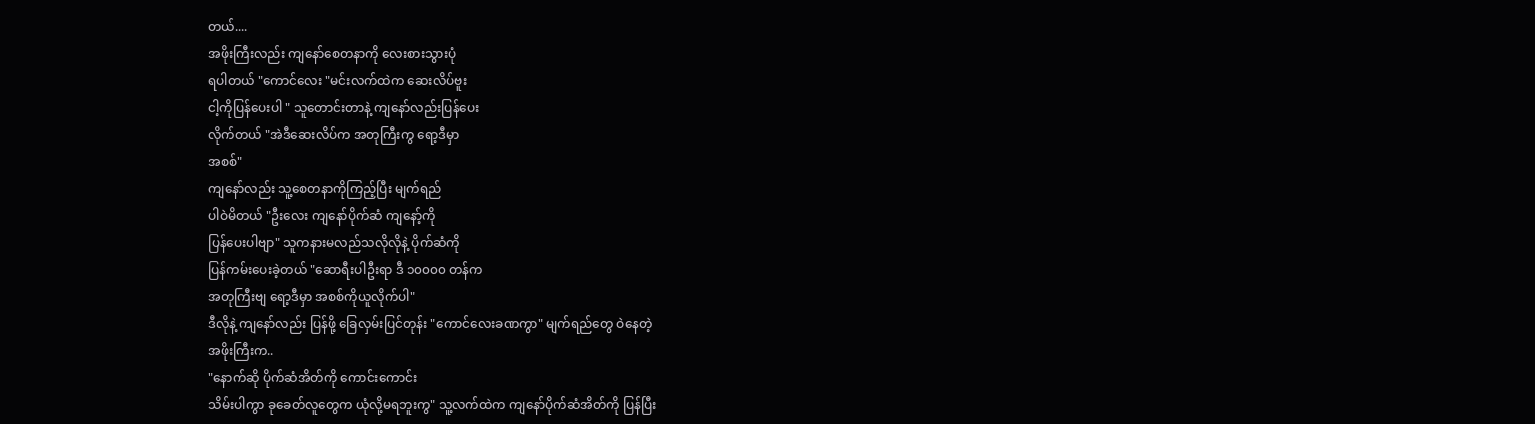တယ်....
အဖိုးကြီးလည်း ကျနော်စေတနာကို လေးစားသွားပုံ
ရပါတယ် "ကောင်လေး "မင်းလက်ထဲက ဆေးလိပ်ဗူး
ငါ့ကိုပြန်ပေးပါ " သူတောင်းတာနဲ့ ကျနော်လည်းပြန်ပေး
လိုက်တယ် "အဲဒီဆေးလိပ်က အတုကြီးကွ ရော့ဒီမှာ
အစစ်"
ကျနော်လည်း သူ့စေတနာကိုကြည့်ပြီး မျက်ရည်
ပါဝဲမိတယ် "ဦးလေး ကျနော်ပိုက်ဆံ ကျနော့်ကို
ပြန်ပေးပါဗျာ" သူကနားမလည်သလိုလိုနဲ့ ပိုက်ဆံကို
ပြန်ကမ်းပေးခဲ့တယ် "ဆောရီးပါဦးရာ ဒီ ၁၀၀၀၀ တန်က
အတုကြီးဗျ ရော့ဒီမှာ အစစ်ကိုယူလိုက်ပါ"
ဒီလိုနဲ့ ကျနော်လည်း ပြန်ဖို့ ခြေလှမ်းပြင်တုန်း "ကောင်လေးခဏကွာ" မျက်ရည်တွေ ဝဲနေတဲ့
အဖိုးကြီးက..
"နောက်ဆို ပိုက်ဆံအိတ်ကို ကောင်းကောင်း
သိမ်းပါကွာ ခုခေတ်လူတွေက ယုံလို့မရဘူးကွ" သူ့လက်ထဲက ကျနော်ပိုက်ဆံအိတ်ကို ပြန်ပြီး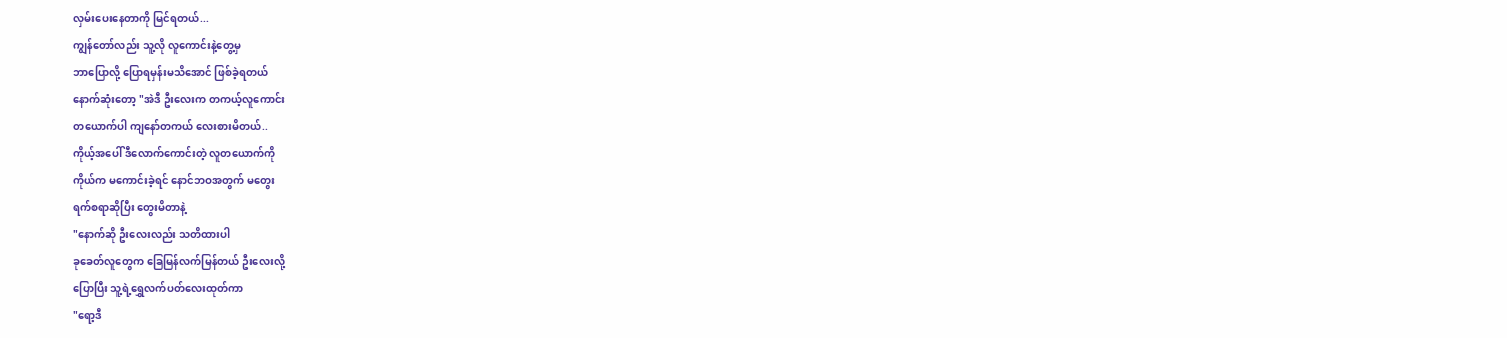လှမ်းပေးနေတာကို မြင်ရတယ်...
ကျွန်တော်လည်း သူ့လို လူကောင်းနဲ့တွေ့မှ
ဘာပြောလို့ ပြောရမှန်းမသိအောင် ဖြစ်ခဲ့ရတယ်
နောက်ဆုံးတော့ "အဲဒီ ဦးလေးက တကယ့်လူကောင်း
တယောက်ပါ ကျနော်တကယ် လေးစားမိတယ်..
ကိုယ့်အပေါ် ဒီလောက်ကောင်းတဲ့ လူတယောက်ကို
ကိုယ်က မကောင်းခဲ့ရင် နောင်ဘဝအတွက် မတွေး
ရက်စရာဆိုပြီး တွေးမိတာနဲ့
"နောက်ဆို ဦးလေးလည်း သတိထားပါ
ခုခေတ်လူတွေက ခြေမြန်လက်မြန်တယ် ဦးလေးလို့
ပြောပြီး သူ့ရဲ့ရွှေလက်ပတ်လေးထုတ်ကာ
"ရော့ဒီ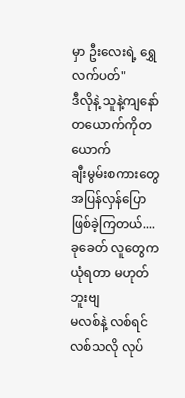မှာ ဦးလေးရဲ့ ရွှေလက်ပတ်"
ဒီလိုနဲ့ သူနဲ့ကျနော် တယောက်ကိုတယောက်
ချီးမွမ်းစကားတွေ အပြန်လှန်ပြောဖြစ်ခဲ့ကြတယ်....
ခုခေတ် လူတွေက ယုံရတာ မဟုတ်ဘူးဗျ
မလစ်နဲ့ လစ်ရင် လစ်သလို လုပ်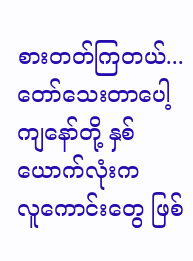စားတတ်ကြတယ်...
တော်သေးတာပေါ့ ကျနော်တို့ နှစ်ယောက်လုံးက
လူကောင်းတွေ ဖြစ်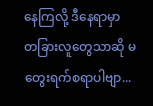နေကြလို့ ဒီနေရာမှာ
တခြားလူတွေသာဆို မတွေးရက်စရာပါဗျာ...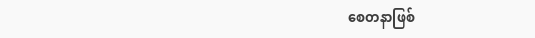စေတနာဖြစ်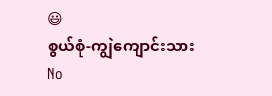😃
စွယ်စုံ-ကျွဲကျောင်းသား
No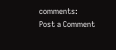comments:
Post a Comment